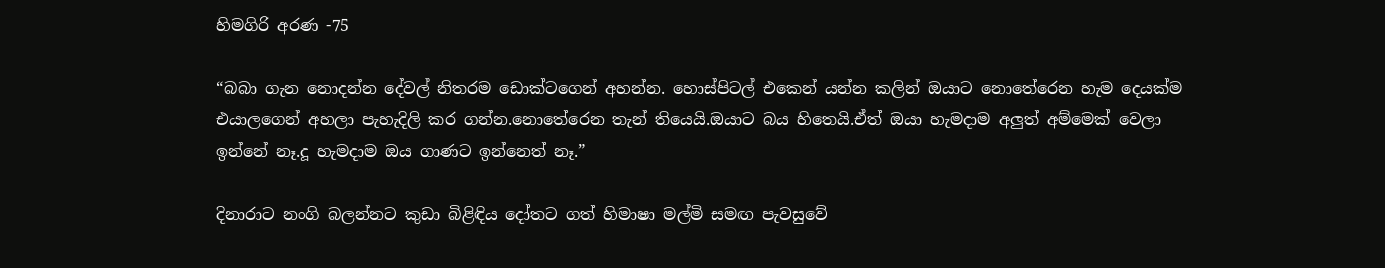හිමගිරි අරණ -75

“බබා ගැන නොදන්න දේවල් නිතරම ඩොක්ටගෙන් අහන්න. හොස්පිටල් එකෙන් යන්න කලින් ඔයාට නොතේරෙන හැම දෙයක්ම එයාලගෙන් අහලා පැහැදිලි කර ගන්න.නොතේරෙන තැන් තියෙයි.ඔයාට බය හිතෙයි.ඒත් ඔයා හැමදාම අලුත් අම්මෙක් වෙලා ඉන්නේ නෑ.දූ හැමදාම ඔය ගාණට ඉන්නෙත් නෑ.”

දිනාරාට නංගි බලන්නට කුඩා බිළිඳිය දෝතට ගත් හිමාෂා මල්මි සමඟ පැවසුවේ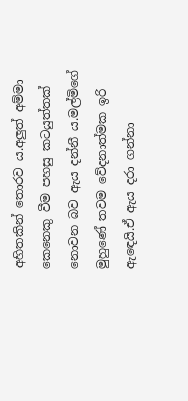අහිතකින් තොරව ය.අලුත් අම්මා කෙනෙකු වීම පහසු කටයුත්තක් නොවන බව ඇය දන්නී ය.මල්මිගේ මුහුණේ තවම වේදනාත්මක ඉරි ඇඳෙයි.ඒ ඇය දරා ගන්නා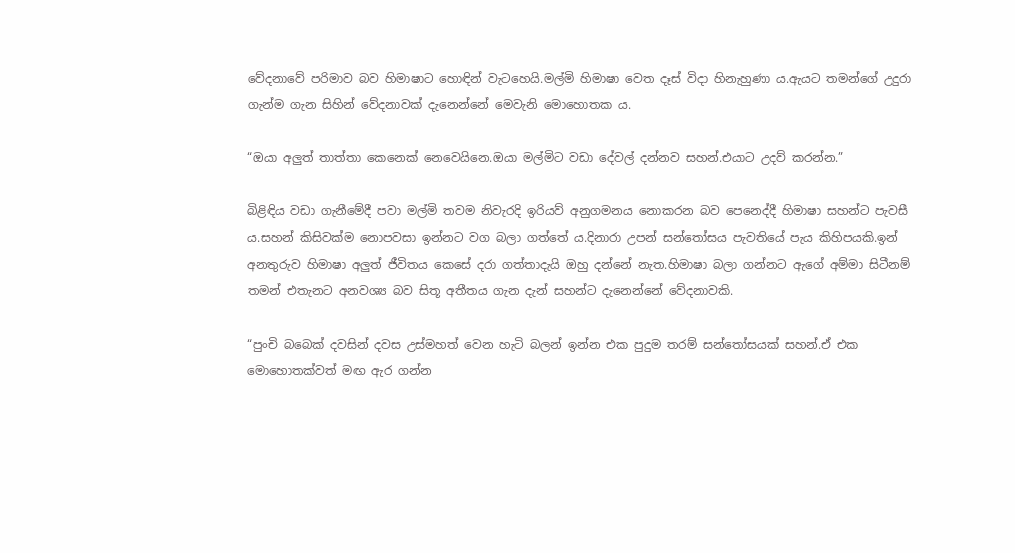වේදනාවේ පරිමාව බව හිමාෂාට හොඳින් වැටහෙයි.මල්මි හිමාෂා වෙත දෑස් විදා හිනැහුණා ය.ඇයට තමන්ගේ උදුරා ගැන්ම ගැන සිහින් වේදනාවක් දැනෙන්නේ මෙවැනි මොහොතක ය.

“ඔයා අලුත් තාත්තා කෙනෙක් නෙවෙයිනෙ.ඔයා මල්මිට වඩා දේවල් දන්නව සහන්.එයාට උදව් කරන්න.”

බිළිඳිය වඩා ගැනීමේදී පවා මල්මි තවම නිවැරදි ඉරියව් අනුගමනය නොකරන බව පෙනෙද්දී හිමාෂා සහන්ට පැවසී ය.සහන් කිසිවක්ම නොපවසා ඉන්නට වග බලා ගත්තේ ය.දිනාරා උපන් සන්තෝසය පැවතියේ පැය කිහිපයකි.ඉන් අනතුරුව හිමාෂා අලුත් ජීවිතය කෙසේ දරා ගත්තාදැයි ඔහු දන්නේ නැත.හිමාෂා බලා ගන්නට ඇගේ අම්මා සිටීනම් තමන් එතැනට අනවශ්‍ය බව සිතූ අතීතය ගැන දැන් සහන්ට දැනෙන්නේ වේදනාවකි.

“පුංචි බබෙක් දවසින් දවස උස්මහත් වෙන හැටි බලන් ඉන්න එක පුදුම තරම් සන්තෝසයක් සහන්.ඒ එක මොහොතක්වත් මඟ ඇර ගන්න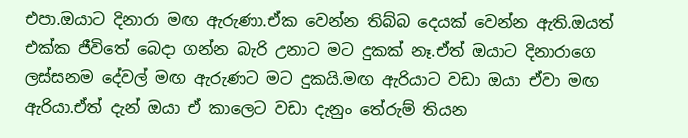එපා.ඔයාට දිනාරා මඟ ඇරුණා.ඒක වෙන්න තිබ්බ දෙයක් වෙන්න ඇති.ඔයත් එක්ක ජීවිතේ බෙදා ගන්න බැරි උනාට මට දුකක් නෑ.ඒත් ඔයාට දිනාරාගෙ ලස්සනම දේවල් මඟ ඇරුණට මට දුකයි.මඟ ඇරියාට වඩා ඔයා ඒවා මඟ ඇරියා.ඒත් දැන් ඔයා ඒ කාලෙට වඩා දැනුං තේරුම් තියන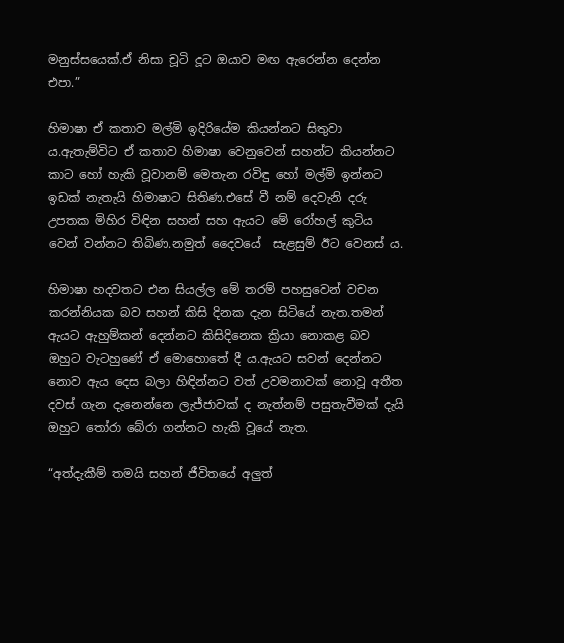මනුස්සයෙක්.ඒ නිසා චූටි දූට ඔයාව මඟ ඇරෙන්න දෙන්න එපා.”

හිමාෂා ඒ කතාව මල්මි ඉදිරියේම කියන්නට සිතුවා ය.ඇතැම්විට ඒ කතාව හිමාෂා වෙනුවෙන් සහන්ට කියන්නට කාට හෝ හැකි වූවානම් මෙතැන රවිඳු හෝ මල්මි ඉන්නට ඉඩක් නැතැයි හිමාෂාට සිතිණ.එසේ වී නම් දෙවැනි දරු උපතක මිහිර විඳින සහන් සහ ඇයට මේ රෝහල් කුටිය වෙන් වන්නට තිබිණ.නමුත් දෛවයේ  සැළසුම් ඊට වෙනස් ය.

හිමාෂා හදවතට එන සියල්ල මේ තරම් පහසුවෙන් වචන කරන්නියක බව සහන් කිසි දිනක දැන සිටියේ නැත.තමන් ඇයට ඇහුම්කන් දෙන්නට කිසිදිනෙක ක්‍රියා නොකළ බව ඔහුට වැටහුණේ ඒ මොහොතේ දී ය.ඇයට සවන් දෙන්නට නොව ඇය දෙස බලා හිඳින්නට වත් උවමනාවක් නොවූ අතීත දවස් ගැන දැනෙන්නෙ ලැජ්ජාවක් ද නැත්නම් පසුතැවීමක් දැයි ඔහුට තෝරා බේරා ගන්නට හැකි වූයේ නැත.

“අත්දැකීම් තමයි සහන් ජීවිතයේ අලුත්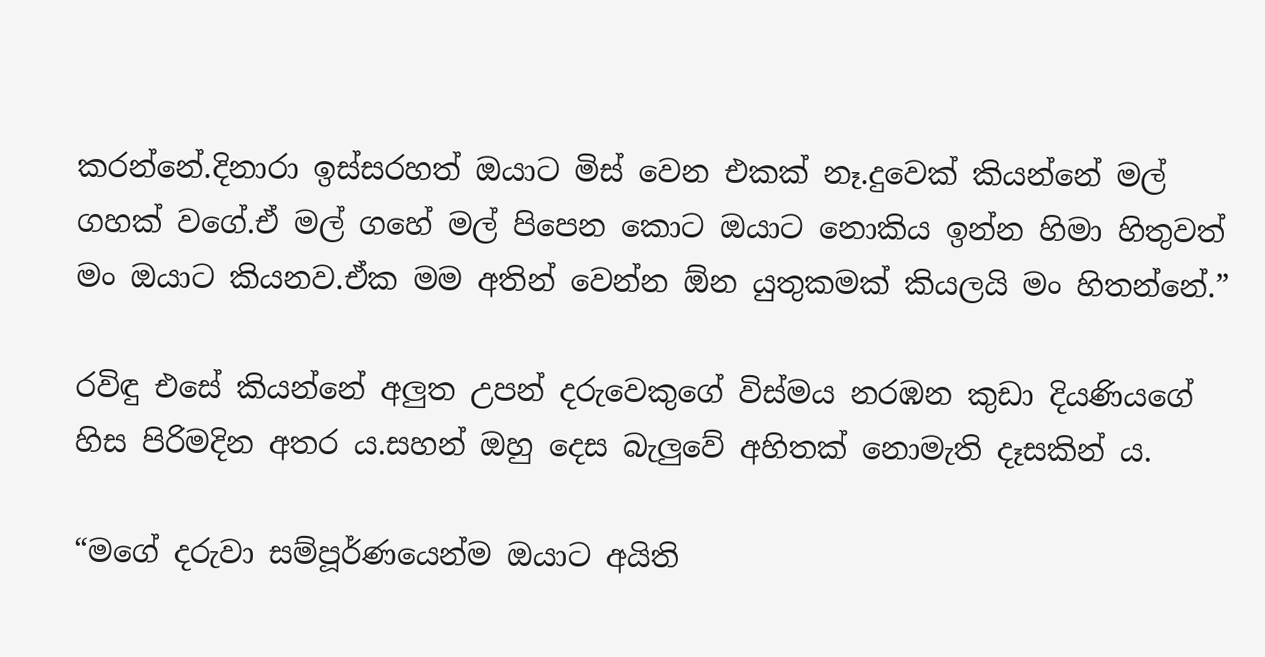කරන්නේ.දිනාරා ඉස්සරහත් ඔයාට මිස් වෙන එකක් නෑ.දුවෙක් කියන්නේ මල් ගහක් වගේ.ඒ මල් ගහේ මල් පිපෙන කොට ඔයාට නොකිය ඉන්න හිමා හිතුවත් මං ඔයාට කියනව.ඒක මම අතින් වෙන්න ඕන යුතුකමක් කියලයි මං හිතන්නේ.”

රවිඳු එසේ කියන්නේ අලුත උපන් දරුවෙකුගේ විස්මය නරඹන කුඩා දියණියගේ හිස පිරිමදින අතර ය.සහන් ඔහු දෙස බැලුවේ අහිතක් නොමැති දෑසකින් ය.

“මගේ දරුවා සම්පූර්ණයෙන්ම ඔයාට අයිති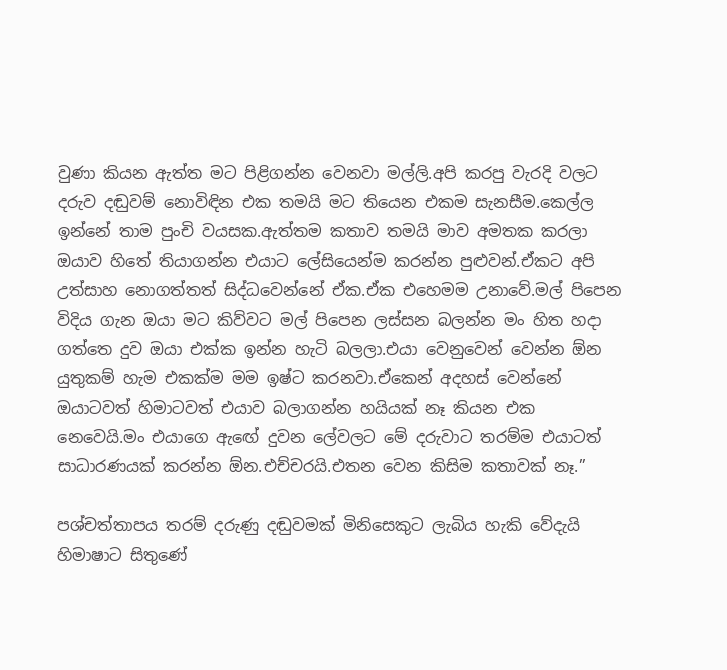වුණා කියන ඇත්ත මට පිළිගන්න වෙනවා මල්ලි.අපි කරපු වැරදි වලට දරුව දඬුවම් නොවිඳින එක තමයි මට තියෙන එකම සැනසීම.කෙල්ල ඉන්නේ තාම පුංචි වයසක.ඇත්තම කතාව තමයි මාව අමතක කරලා ඔයාව හිතේ තියාගන්න එයාට ලේසියෙන්ම කරන්න පුළුවන්.ඒකට අපි උත්සාහ නොගත්තත් සිද්ධවෙන්නේ ඒක.ඒක එහෙමම උනාවේ.මල් පිපෙන විදිය ගැන ඔයා මට කිව්වට මල් පිපෙන ලස්සන බලන්න මං හිත හදා ගත්තෙ දුව ඔයා එක්ක ඉන්න හැටි බලලා.එයා වෙනුවෙන් වෙන්න ඕන යුතුකම් හැම එකක්ම මම ඉෂ්ට කරනවා.ඒකෙන් අදහස් වෙන්නේ ඔයාටවත් හිමාටවත් එයාව බලාගන්න හයියක් නෑ කියන එක නෙවෙයි.මං එයාගෙ ඇඟේ දුවන ලේවලට මේ දරුවාට තරම්ම එයාටත් සාධාරණයක් කරන්න ඕන.එච්චරයි.එතන වෙන කිසිම කතාවක් නෑ.”

පශ්චත්තාපය තරම් දරුණු දඬුවමක් මිනිසෙකුට ලැබිය හැකි වේදැයි හිමාෂාට සිතුණේ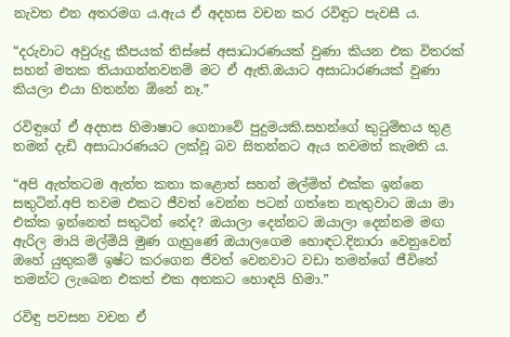නැවත එන අතරමග ය.ඇය ඒ අදහස වචන කර රවිඳුට පැවසී ය.

“දරුවාට අවුරුදු කීපයක් තිස්සේ අසාධාරණයක් වුණා කියන එක විතරක් සහන් මතක තියාගන්නවනම් මට ඒ ඇති.ඔයාට අසාධාරණයක් වුණා කියලා එයා හිතන්න ඕනේ නෑ.”

රවිඳුගේ ඒ අදහස හිමාෂාට ගෙනාවේ පුදුමයකි.සහන්ගේ කුටුම්භය තුළ තමන් දැඩි අසාධාරණයට ලක්වූ බව සිතන්නට ඇය තවමත් කැමති ය.

“අපි ඇත්තටම ඇත්ත කතා කළොත් සහන් මල්මිත් එක්ක ඉන්නෙ සතුටින්.අපි තවම එකට ජීවත් වෙන්න පටන් ගත්තෙ නැතුවාට ඔයා මා එක්ක ඉන්නෙත් සතුටින් නේද? ඔයාලා දෙන්නට ඔයාලා දෙන්නම මඟ ඇරිල මායි මල්මියි මුණ ගැහුණේ ඔයාලගෙම හොඳට.දිනාරා වෙනුවෙන් ඔහේ යුතුකම් ඉෂ්ට කරගෙන ජීවත් වෙනවාට වඩා තමන්ගේ ජීවිතේ තමන්ට ලැබෙන එකත් එක අතකට හොඳයි හිමා.”

රවිඳු පවසන වචන ඒ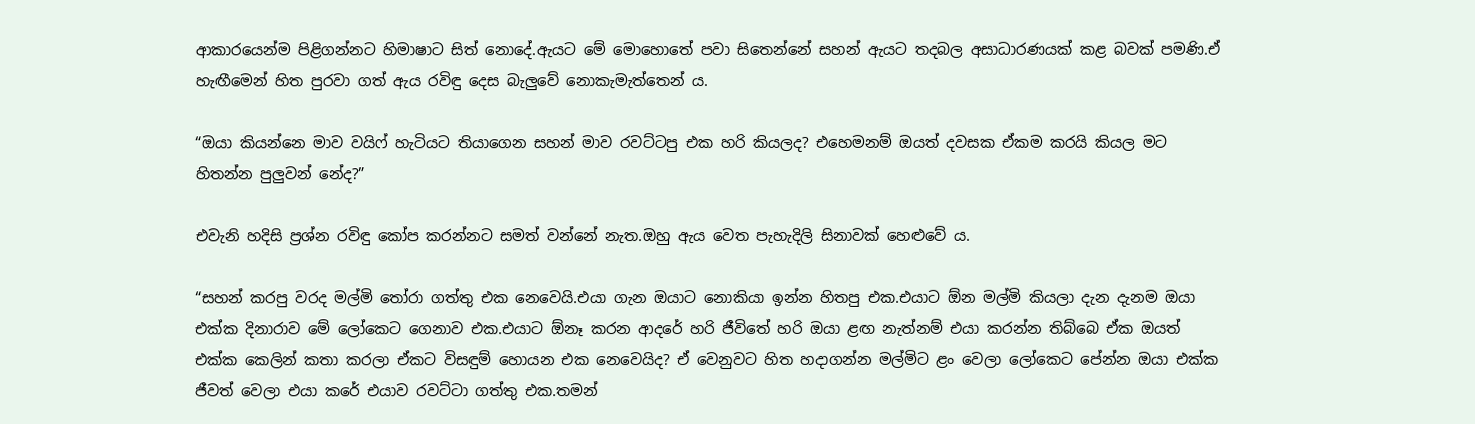ආකාරයෙන්ම පිළිගන්නට හිමාෂාට සිත් නොදේ.ඇයට මේ මොහොතේ පවා සිතෙන්නේ සහන් ඇයට තදබල අසාධාරණයක් කළ බවක් පමණි.ඒ හැඟීමෙන් හිත පුරවා ගත් ඇය රවිඳු දෙස බැලුවේ නොකැමැත්තෙන් ය.

“ඔයා කියන්නෙ මාව වයිෆ් හැටියට තියාගෙන සහන් මාව රවට්ටපු එක හරි කියලද? එහෙමනම් ඔයත් දවසක ඒකම කරයි කියල මට හිතන්න පුලුවන් නේද?”

එවැනි හදිසි ප්‍රශ්න රවිඳු කෝප කරන්නට සමත් වන්නේ නැත.ඔහු ඇය වෙත පැහැදිලි සිනාවක් හෙළුවේ ය.

“සහන් කරපු වරද මල්මි තෝරා ගත්තු එක නෙවෙයි.එයා ගැන ඔයාට නොකියා ඉන්න හිතපු එක.එයාට ඕන මල්මි කියලා දැන දැනම ඔයා එක්ක දිනාරාව මේ ලෝකෙට ගෙනාව එක.එයාට ඕනෑ කරන ආදරේ හරි ජීවිතේ හරි ඔයා ළඟ නැත්නම් එයා කරන්න තිබ්බෙ ඒක ඔයත් එක්ක කෙලින් කතා කරලා ඒකට විසඳුම් හොයන එක නෙවෙයිද? ඒ වෙනුවට හිත හදාගන්න මල්මිට ළං වෙලා ලෝකෙට පේන්න ඔයා එක්ක ජීවත් වෙලා එයා කරේ එයාව රවට්ටා ගත්තු එක.තමන්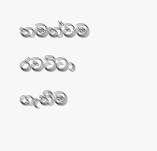තමන්වම රවට්ටා ගැනීම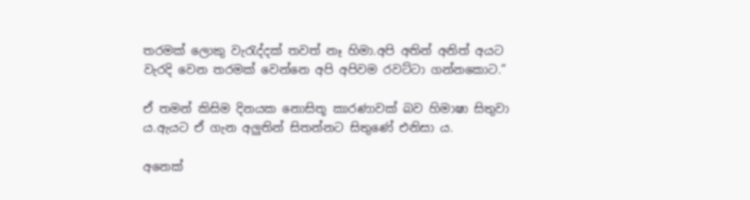තරමක් ලොකු වැරැද්දක් තවත් නෑ හිමා.අපි අතින් අනිත් අයට වැරදි වෙන තරමක් වෙන්නෙ අපි අපිවම රවට්ටා ගන්නකොට.”

ඒ තමන් කිසිම දිනයක නොසිතූ කාරණාවක් බව හිමාෂා සිතුවා ය.ඇයට ඒ ගැන අලුතින් සිතන්නට සිතුණේ එනිසා ය.

අනෙක්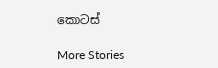කොටස්

More Stories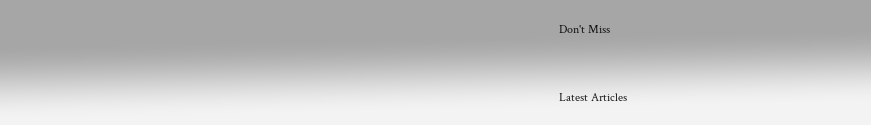Don't Miss


Latest Articles